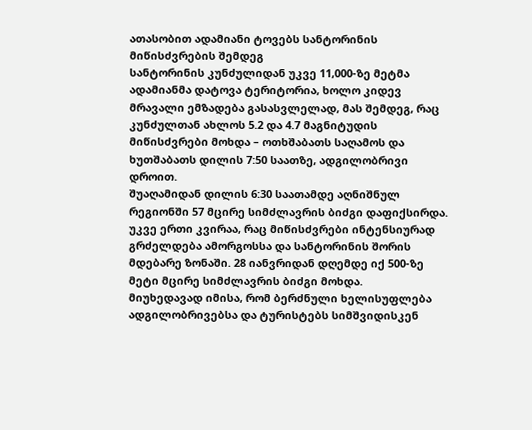ათასობით ადამიანი ტოვებს სანტორინის მიწისძვრების შემდეგ
სანტორინის კუნძულიდან უკვე 11,000-ზე მეტმა ადამიანმა დატოვა ტერიტორია, ხოლო კიდევ მრავალი ემზადება გასასვლელად, მას შემდეგ, რაც კუნძულთან ახლოს 5.2 და 4.7 მაგნიტუდის მიწისძვრები მოხდა – ოთხშაბათს საღამოს და ხუთშაბათს დილის 7:50 საათზე, ადგილობრივი დროით.
შუაღამიდან დილის 6:30 საათამდე აღნიშნულ რეგიონში 57 მცირე სიმძლავრის ბიძგი დაფიქსირდა.
უკვე ერთი კვირაა, რაც მიწისძვრები ინტენსიურად გრძელდება ამორგოსსა და სანტორინის შორის მდებარე ზონაში. 28 იანვრიდან დღემდე იქ 500-ზე მეტი მცირე სიმძლავრის ბიძგი მოხდა.
მიუხედავად იმისა, რომ ბერძნული ხელისუფლება ადგილობრივებსა და ტურისტებს სიმშვიდისკენ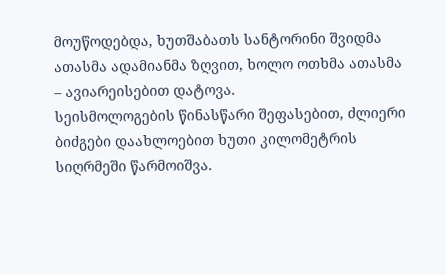მოუწოდებდა, ხუთშაბათს სანტორინი შვიდმა ათასმა ადამიანმა ზღვით, ხოლო ოთხმა ათასმა – ავიარეისებით დატოვა.
სეისმოლოგების წინასწარი შეფასებით, ძლიერი ბიძგები დაახლოებით ხუთი კილომეტრის სიღრმეში წარმოიშვა.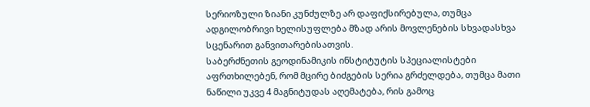სერიოზული ზიანი კუნძულზე არ დაფიქსირებულა, თუმცა ადგილობრივი ხელისუფლება მზად არის მოვლენების სხვადასხვა სცენარით განვითარებისათვის.
საბერძნეთის გეოდინამიკის ინსტიტუტის სპეციალისტები აფრთხილებენ, რომ მცირე ბიძგების სერია გრძელდება, თუმცა მათი ნაწილი უკვე 4 მაგნიტუდას აღემატება, რის გამოც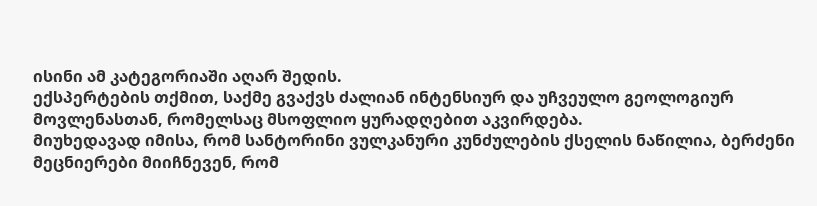ისინი ამ კატეგორიაში აღარ შედის.
ექსპერტების თქმით, საქმე გვაქვს ძალიან ინტენსიურ და უჩვეულო გეოლოგიურ მოვლენასთან, რომელსაც მსოფლიო ყურადღებით აკვირდება.
მიუხედავად იმისა, რომ სანტორინი ვულკანური კუნძულების ქსელის ნაწილია, ბერძენი მეცნიერები მიიჩნევენ, რომ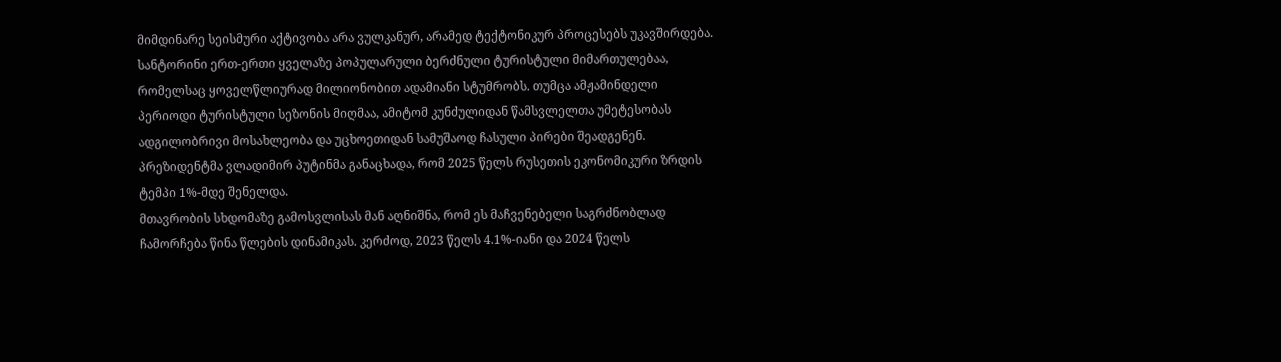მიმდინარე სეისმური აქტივობა არა ვულკანურ, არამედ ტექტონიკურ პროცესებს უკავშირდება.
სანტორინი ერთ-ერთი ყველაზე პოპულარული ბერძნული ტურისტული მიმართულებაა, რომელსაც ყოველწლიურად მილიონობით ადამიანი სტუმრობს. თუმცა ამჟამინდელი პერიოდი ტურისტული სეზონის მიღმაა, ამიტომ კუნძულიდან წამსვლელთა უმეტესობას ადგილობრივი მოსახლეობა და უცხოეთიდან სამუშაოდ ჩასული პირები შეადგენენ.
პრეზიდენტმა ვლადიმირ პუტინმა განაცხადა, რომ 2025 წელს რუსეთის ეკონომიკური ზრდის ტემპი 1%-მდე შენელდა.
მთავრობის სხდომაზე გამოსვლისას მან აღნიშნა, რომ ეს მაჩვენებელი საგრძნობლად ჩამორჩება წინა წლების დინამიკას. კერძოდ, 2023 წელს 4.1%-იანი და 2024 წელს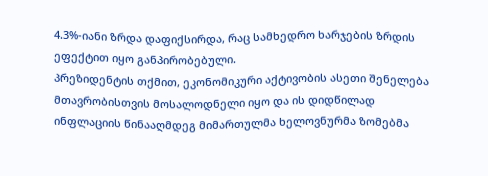4.3%-იანი ზრდა დაფიქსირდა, რაც სამხედრო ხარჯების ზრდის ეფექტით იყო განპირობებული.
პრეზიდენტის თქმით, ეკონომიკური აქტივობის ასეთი შენელება მთავრობისთვის მოსალოდნელი იყო და ის დიდწილად ინფლაციის წინააღმდეგ მიმართულმა ხელოვნურმა ზომებმა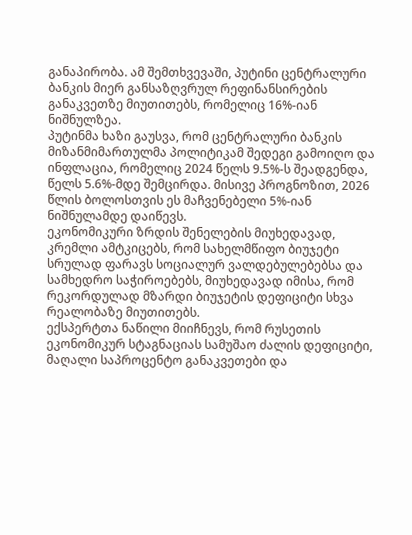განაპირობა. ამ შემთხვევაში, პუტინი ცენტრალური ბანკის მიერ განსაზღვრულ რეფინანსირების განაკვეთზე მიუთითებს, რომელიც 16%-იან ნიშნულზეა.
პუტინმა ხაზი გაუსვა, რომ ცენტრალური ბანკის მიზანმიმართულმა პოლიტიკამ შედეგი გამოიღო და ინფლაცია, რომელიც 2024 წელს 9.5%-ს შეადგენდა, წელს 5.6%-მდე შემცირდა. მისივე პროგნოზით, 2026 წლის ბოლოსთვის ეს მაჩვენებელი 5%-იან ნიშნულამდე დაიწევს.
ეკონომიკური ზრდის შენელების მიუხედავად, კრემლი ამტკიცებს, რომ სახელმწიფო ბიუჯეტი სრულად ფარავს სოციალურ ვალდებულებებსა და სამხედრო საჭიროებებს, მიუხედავად იმისა, რომ რეკორდულად მზარდი ბიუჯეტის დეფიციტი სხვა რეალობაზე მიუთითებს.
ექსპერტთა ნაწილი მიიჩნევს, რომ რუსეთის ეკონომიკურ სტაგნაციას სამუშაო ძალის დეფიციტი, მაღალი საპროცენტო განაკვეთები და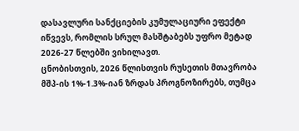დასავლური სანქციების კუმულაციური ეფექტი იწვევს, რომლის სრულ მასშტაბებს უფრო მეტად 2026-27 წლებში ვიხილავთ.
ცნობისთვის, 2026 წლისთვის რუსეთის მთავრობა მშპ-ის 1%-1.3%-იან ზრდას პროგნოზირებს, თუმცა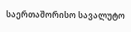საერთაშორისო სავალუტო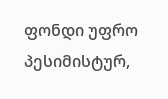ფონდი უფრო პესიმისტურ,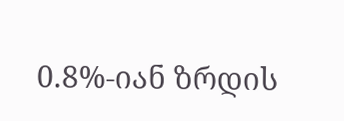0.8%-იან ზრდის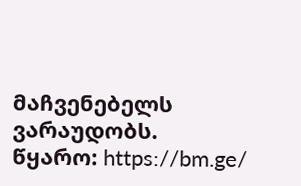მაჩვენებელს ვარაუდობს.
წყარო: https://bm.ge/